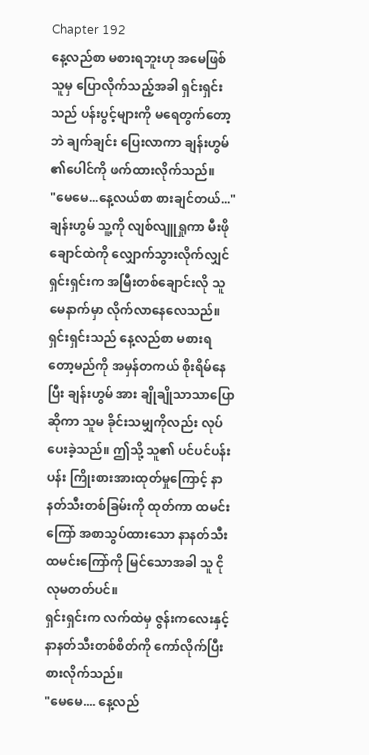Chapter 192
နေ့လည်စာ မစားရဘူးဟု အမေဖြစ်သူမှ ပြောလိုက်သည့်အခါ ရှင်းရှင်းသည် ပန်းပွင့်များကို မရေတွက်တော့ဘဲ ချက်ချင်း ပြေးလာကာ ချန်းဟွမ် ၏ပေါင်ကို ဖက်ထားလိုက်သည်။
"မေမေ...နေ့လယ်စာ စားချင်တယ်..."
ချန်းဟွမ် သူ့ကို လျစ်လျူရှုကာ မီးဖိုချောင်ထဲကို လျှောက်သွားလိုက်လျှင်ရှင်းရှင်းက အမြီးတစ်ချောင်းလို သူမေနာက်မှာ လိုက်လာနေလေသည်။
ရှင်းရှင်းသည် နေ့လည်စာ မစားရတော့မည်ကို အမှန်တကယ် စိုးရိမ်နေပြီး ချန်းဟွမ် အား ချိုချိုသာသာပြောဆိုကာ သူမ ခိုင်းသမျှကိုလည်း လုပ်ပေးခဲ့သည်။ ဤသို့ သူ၏ ပင်ပင်ပန်းပန်း ကြိုးစားအားထုတ်မှုကြောင့် နာနတ်သီးတစ်ခြမ်းကို ထုတ်ကာ ထမင်းကြော် အစာသွပ်ထားသော နာနတ်သီးထမင်းကြော်ကို မြင်သောအခါ သူ ငိုလုမတတ်ပင်။
ရှင်းရှင်းက လက်ထဲမှ ဇွန်းကလေးနှင့် နာနတ်သီးတစ်စိတ်ကို ကော်လိုက်ပြီး စားလိုက်သည်။
"မေမေ.... နေ့လည်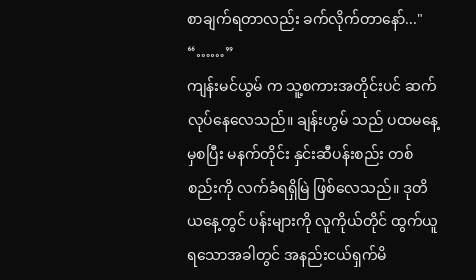စာချက်ရတာလည်း ခက်လိုက်တာနော်..."
“……”
ကျန်းမင်ယွမ် က သူ့စကားအတိုင်းပင် ဆက်လုပ်နေလေသည်။ ချန်းဟွမ် သည် ပထမနေ့မှစပြီး မနက်တိုင်း နှင်းဆီပန်းစည်း တစ်စည်းကို လက်ခံရရှိမြဲ ဖြစ်လေသည်။ ဒုတိယနေ့တွင် ပန်းများကို လူကိုယ်တိုင် ထွက်ယူရသောအခါတွင် အနည်းငယ်ရှက်မိ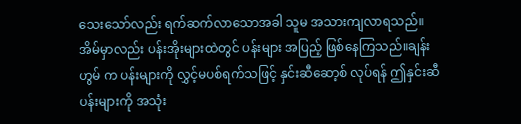သေးသော်လည်း ရက်ဆက်လာသောအခါ သူမ အသားကျလာရသည်။
အိမ်မှာလည်း ပန်းအိုးများထဲတွင် ပန်းများ အပြည့် ဖြစ်နေကြသည်။ချန်းဟွမ် က ပန်းများကို လွှင့်မပစ်ရက်သဖြင့် နှင်းဆီဆော့စ် လုပ်ရန် ဤနှင်းဆီပန်းများကို အသုံး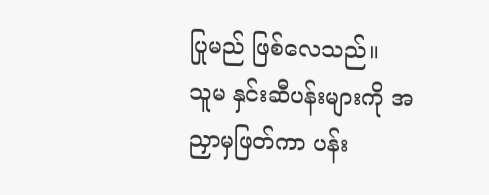ပြုမည် ဖြစ်လေသည်။
သူမ နှင်းဆီပန်းများကို အညှာမှဖြတ်ကာ ပန်း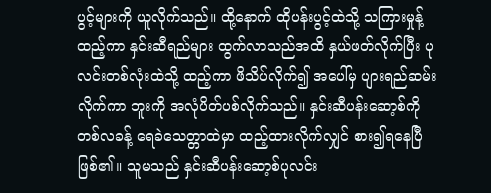ပွင့်များကို ယူလိုက်သည်။ ထို့နောက် ထိုပန်းပွင့်ထဲသို့ သကြားမှုန့်ထည့်ကာ နှင်းဆီရည်များ ထွက်လာသည်အထိ နှယ်ဖတ်လိုက်ပြီး ပုလင်းတစ်လုံးထဲသို့ ထည့်ကာ ဖိသိပ်လိုက်၍ အပေါ်မှ ပျားရည်ဆမ်းလိုက်ကာ ဘူးကို အလုံပိတ်ပစ်လိုက်သည်။ နှင်းဆီပန်းဆော့စ်ကို တစ်လခန့် ရေခဲသေတ္တာထဲမှာ ထည့်ထားလိုက်လျှင် စား၍ရနေပြီ ဖြစ်၏။ သူမသည် နှင်းဆီပန်းဆော့စ်ပုလင်း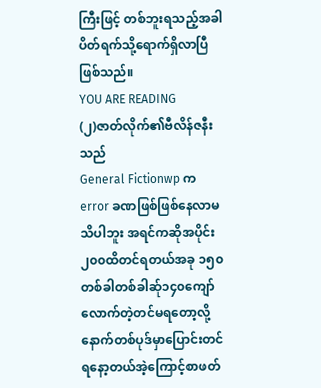ကြီးဖြင့် တစ်ဘူးရသည့်အခါ ပိတ်ရက်သို့ရောက်ရှိလာပြီ ဖြစ်သည်။
YOU ARE READING
(၂)ဇာတ်လိုက်၏ဗီလိန်ဇနီးသည်
General Fictionwp က error ခဏဖြစ်ဖြစ်နေလာမသိပါဘူး အရင်ကဆိုအပိုင်း၂၀၀ထိတင်ရတယ်အခု ၁၅၀တစ်ခါတစ်ခါဆ်ု၁၄၀ကျော်လောက်တဲ့တင်မရတော့လို့နောက်တစ်ပုဒ်မှာပြောင်းတင်ရနော့တယ်အဲ့ကြောင့်စာဖတ်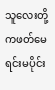သူလေးတို့ကဖတ်မေရင်းမပိုင်း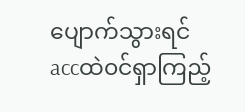ပျောက်သွားရင်accထဲ၀င်ရှာကြည့်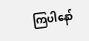ကြပါနော်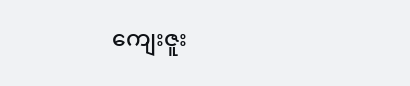ကျေးဇူး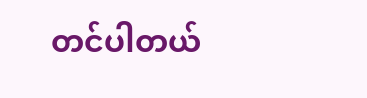တင်ပါတယ်